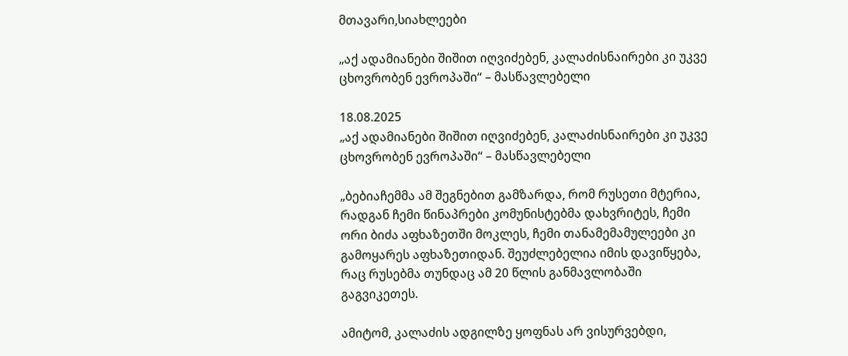მთავარი,სიახლეები

„აქ ადამიანები შიშით იღვიძებენ, კალაძისნაირები კი უკვე ცხოვრობენ ევროპაში“ – მასწავლებელი

18.08.2025
„აქ ადამიანები შიშით იღვიძებენ, კალაძისნაირები კი უკვე ცხოვრობენ ევროპაში“ – მასწავლებელი

„ბებიაჩემმა ამ შეგნებით გამზარდა, რომ რუსეთი მტერია, რადგან ჩემი წინაპრები კომუნისტებმა დახვრიტეს, ჩემი ორი ბიძა აფხაზეთში მოკლეს, ჩემი თანამემამულეები კი გამოყარეს აფხაზეთიდან. შეუძლებელია იმის დავიწყება, რაც რუსებმა თუნდაც ამ 20 წლის განმავლობაში გაგვიკეთეს.

ამიტომ, კალაძის ადგილზე ყოფნას არ ვისურვებდი,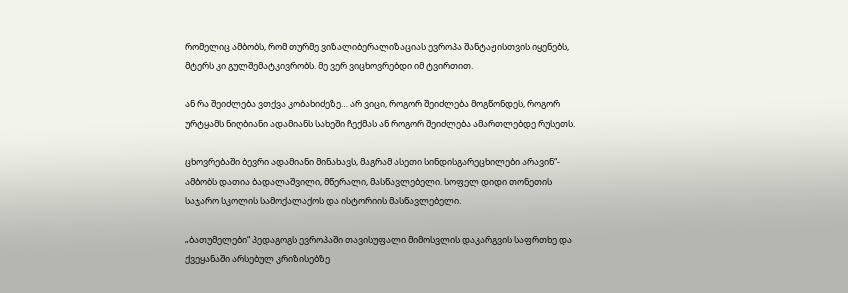რომელიც ამბობს, რომ თურმე ვიზალიბერალიზაციას ევროპა შანტაჟისთვის იყენებს, მტერს კი გულშემატკივრობს. მე ვერ ვიცხოვრებდი იმ ტვირთით.

ან რა შეიძლება ვთქვა კობახიძეზე… არ ვიცი, როგორ შეიძლება მოგწონდეს, როგორ ურტყამს ნიღბიანი ადამიანს სახეში ჩექმას ან როგორ შეიძლება ამართლებდე რუსეთს.

ცხოვრებაში ბევრი ადამიანი მინახავს, მაგრამ ასეთი სინდისგარეცხილები არავინ“- ამბობს დათია ბადალაშვილი, მწერალი, მასწავლებელი. სოფელ დიდი თონეთის საჯარო სკოლის სამოქალაქოს და ისტორიის მასწავლებელი.

„ბათუმელები“ პედაგოგს ევროპაში თავისუფალი მიმოსვლის დაკარგვის საფრთხე და ქვეყანაში არსებულ კრიზისებზე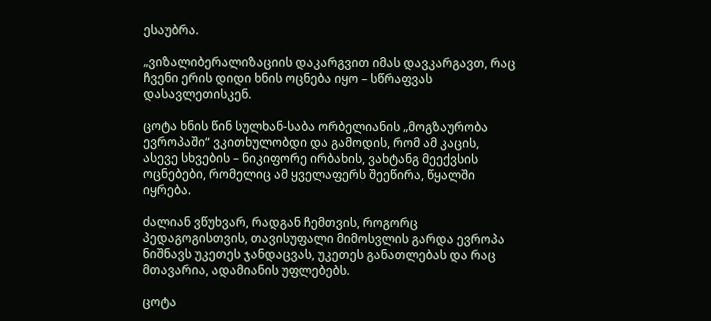ესაუბრა.

„ვიზალიბერალიზაციის დაკარგვით იმას დავკარგავთ, რაც ჩვენი ერის დიდი ხნის ოცნება იყო – სწრაფვას დასავლეთისკენ.

ცოტა ხნის წინ სულხან-საბა ორბელიანის „მოგზაურობა ევროპაში“ ვკითხულობდი და გამოდის, რომ ამ კაცის, ასევე სხვების – ნიკიფორე ირბახის, ვახტანგ მეექვსის ოცნებები, რომელიც ამ ყველაფერს შეეწირა, წყალში იყრება.

ძალიან ვწუხვარ, რადგან ჩემთვის, როგორც პედაგოგისთვის, თავისუფალი მიმოსვლის გარდა ევროპა ნიშნავს უკეთეს ჯანდაცვას, უკეთეს განათლებას და რაც მთავარია, ადამიანის უფლებებს.

ცოტა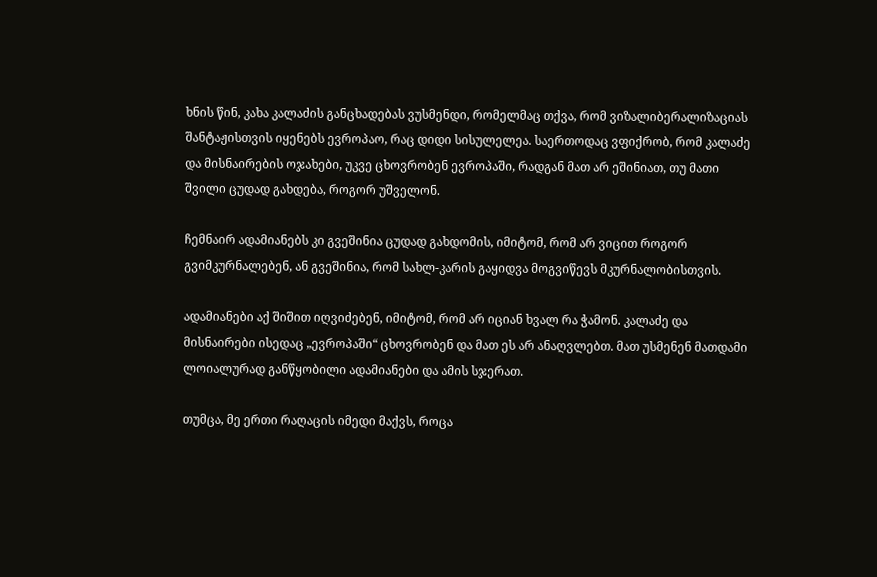ხნის წინ, კახა კალაძის განცხადებას ვუსმენდი, რომელმაც თქვა, რომ ვიზალიბერალიზაციას შანტაჟისთვის იყენებს ევროპაო, რაც დიდი სისულელეა. საერთოდაც ვფიქრობ, რომ კალაძე და მისნაირების ოჯახები, უკვე ცხოვრობენ ევროპაში, რადგან მათ არ ეშინიათ, თუ მათი შვილი ცუდად გახდება, როგორ უშველონ.

ჩემნაირ ადამიანებს კი გვეშინია ცუდად გახდომის, იმიტომ, რომ არ ვიცით როგორ გვიმკურნალებენ, ან გვეშინია, რომ სახლ-კარის გაყიდვა მოგვიწევს მკურნალობისთვის.

ადამიანები აქ შიშით იღვიძებენ, იმიტომ, რომ არ იციან ხვალ რა ჭამონ. კალაძე და მისნაირები ისედაც „ევროპაში“ ცხოვრობენ და მათ ეს არ ანაღვლებთ. მათ უსმენენ მათდამი ლოიალურად განწყობილი ადამიანები და ამის სჯერათ.

თუმცა, მე ერთი რაღაცის იმედი მაქვს, როცა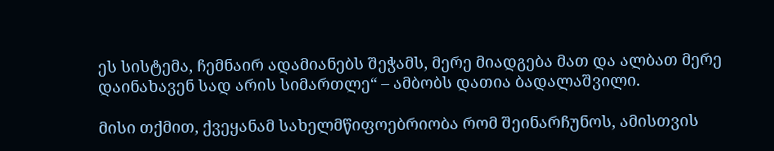ეს სისტემა, ჩემნაირ ადამიანებს შეჭამს, მერე მიადგება მათ და ალბათ მერე დაინახავენ სად არის სიმართლე“ – ამბობს დათია ბადალაშვილი.

მისი თქმით, ქვეყანამ სახელმწიფოებრიობა რომ შეინარჩუნოს, ამისთვის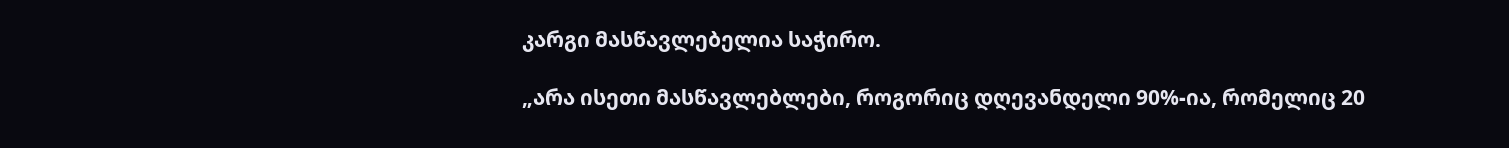კარგი მასწავლებელია საჭირო.

„არა ისეთი მასწავლებლები, როგორიც დღევანდელი 90%-ია, რომელიც 20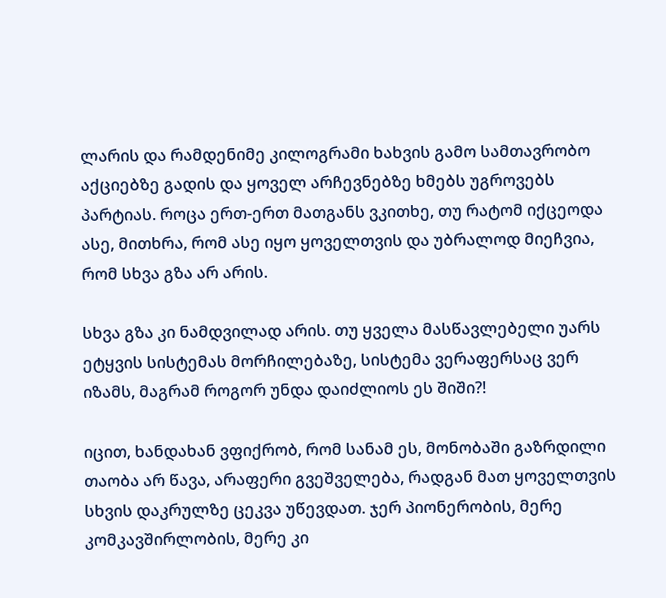ლარის და რამდენიმე კილოგრამი ხახვის გამო სამთავრობო აქციებზე გადის და ყოველ არჩევნებზე ხმებს უგროვებს პარტიას. როცა ერთ-ერთ მათგანს ვკითხე, თუ რატომ იქცეოდა ასე, მითხრა, რომ ასე იყო ყოველთვის და უბრალოდ მიეჩვია, რომ სხვა გზა არ არის.

სხვა გზა კი ნამდვილად არის. თუ ყველა მასწავლებელი უარს ეტყვის სისტემას მორჩილებაზე, სისტემა ვერაფერსაც ვერ იზამს, მაგრამ როგორ უნდა დაიძლიოს ეს შიში?!

იცით, ხანდახან ვფიქრობ, რომ სანამ ეს, მონობაში გაზრდილი თაობა არ წავა, არაფერი გვეშველება, რადგან მათ ყოველთვის სხვის დაკრულზე ცეკვა უწევდათ. ჯერ პიონერობის, მერე კომკავშირლობის, მერე კი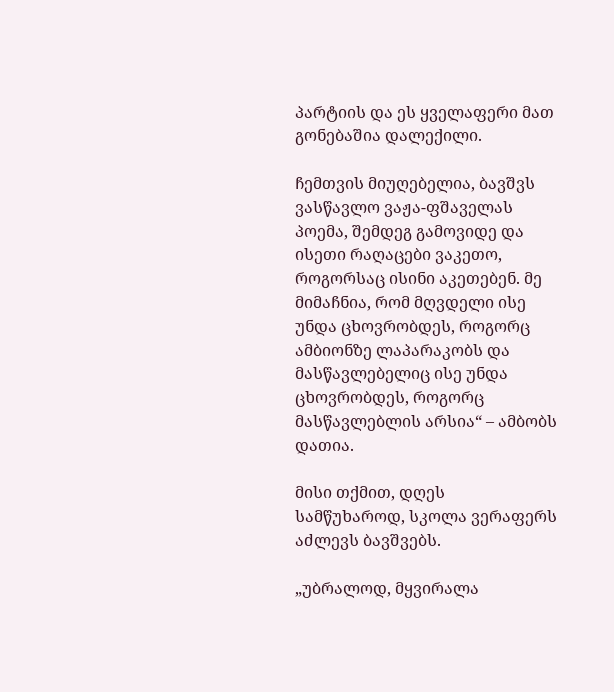პარტიის და ეს ყველაფერი მათ გონებაშია დალექილი.

ჩემთვის მიუღებელია, ბავშვს ვასწავლო ვაჟა-ფშაველას პოემა, შემდეგ გამოვიდე და ისეთი რაღაცები ვაკეთო, როგორსაც ისინი აკეთებენ. მე მიმაჩნია, რომ მღვდელი ისე უნდა ცხოვრობდეს, როგორც ამბიონზე ლაპარაკობს და მასწავლებელიც ისე უნდა ცხოვრობდეს, როგორც მასწავლებლის არსია“ – ამბობს დათია.

მისი თქმით, დღეს სამწუხაროდ, სკოლა ვერაფერს აძლევს ბავშვებს.

„უბრალოდ, მყვირალა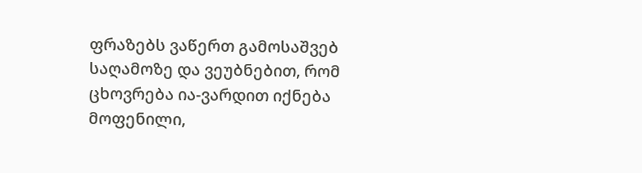ფრაზებს ვაწერთ გამოსაშვებ საღამოზე და ვეუბნებით, რომ ცხოვრება ია-ვარდით იქნება მოფენილი,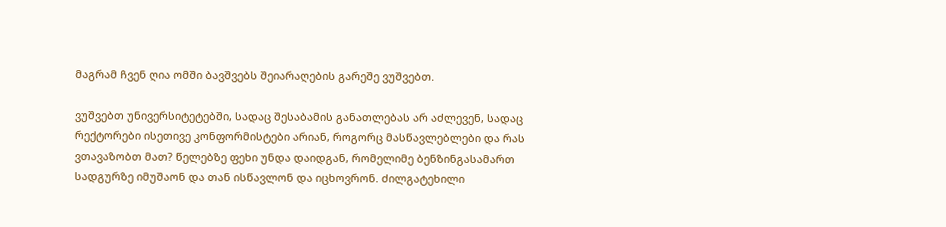მაგრამ ჩვენ ღია ომში ბავშვებს შეიარაღების გარეშე ვუშვებთ.

ვუშვებთ უნივერსიტეტებში, სადაც შესაბამის განათლებას არ აძლევენ, სადაც რექტორები ისეთივე კონფორმისტები არიან, როგორც მასწავლებლები და რას ვთავაზობთ მათ? წელებზე ფეხი უნდა დაიდგან, რომელიმე ბენზინგასამართ სადგურზე იმუშაონ და თან ისწავლონ და იცხოვრონ. ძილგატეხილი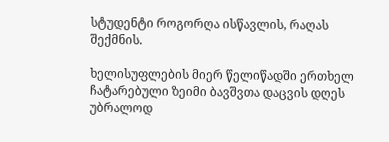სტუდენტი როგორღა ისწავლის, რაღას შექმნის.

ხელისუფლების მიერ წელიწადში ერთხელ ჩატარებული ზეიმი ბავშვთა დაცვის დღეს უბრალოდ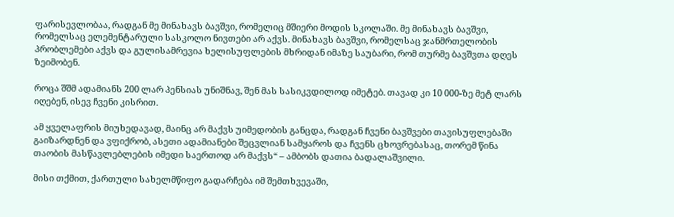ფარისევლობაა, რადგან მე მინახავს ბავშვი, რომელიც მშიერი მოდის სკოლაში. მე მინახავს ბავშვი, რომელსაც ელემენტარული სასკოლო ნივთები არ აქვს. მინახავს ბავშვი, რომელსაც ჯანმრთელობის პრობლემები აქვს და გულისამრევია ხელისუფლების მხრიდან იმაზე საუბარი, რომ თურმე ბავშვთა დღეს ზეიმობენ.

როცა შშმ ადამიანს 200 ლარ პენსიას უნიშნავ, შენ მას სასიკვდილოდ იმეტებ. თავად კი 10 000-ზე მეტ ლარს იღებენ, ისევ ჩვენი კისრით.

ამ ყველაფრის მიუხედავად, მაინც არ მაქვს უიმედობის განცდა, რადგან ჩვენი ბავშვები თავისუფლებაში გაიზარდნენ და ვფიქრობ, ასეთი ადამიანები შეცვლიან სამყაროს და ჩვენს ცხოვრებასაც, თორემ წინა თაობის მასწავლებლების იმედი საერთოდ არ მაქვს“ – ამბობს დათია ბადალაშვილი.

მისი თქმით, ქართული სახელმწიფო გადარჩება იმ შემთხვევაში,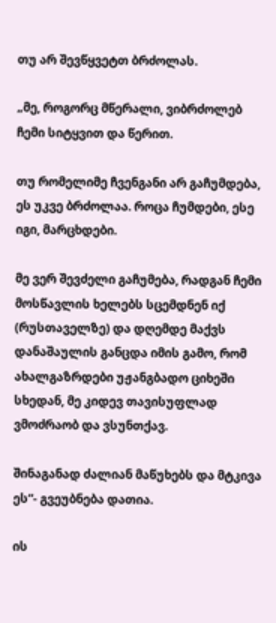თუ არ შევწყვეტთ ბრძოლას.

„მე, როგორც მწერალი, ვიბრძოლებ ჩემი სიტყვით და წერით.

თუ რომელიმე ჩვენგანი არ გაჩუმდება, ეს უკვე ბრძოლაა. როცა ჩუმდები, ესე იგი, მარცხდები.

მე ვერ შევძელი გაჩუმება, რადგან ჩემი მოსწავლის ხელებს სცემდნენ იქ (რუსთაველზე) და დღემდე მაქვს დანაშაულის განცდა იმის გამო, რომ ახალგაზრდები უჟანგბადო ციხეში სხედან, მე კიდევ თავისუფლად ვმოძრაობ და ვსუნთქავ.

შინაგანად ძალიან მაწუხებს და მტკივა ეს“- გვეუბნება დათია.

ის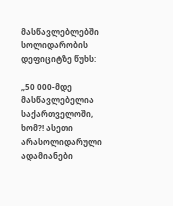მასწავლებლებში სოლიდარობის დეფიციტზე წუხს:

„50 000-მდე მასწავლებელია საქართველოში, ხომ?! ასეთი არასოლიდარული ადამიანები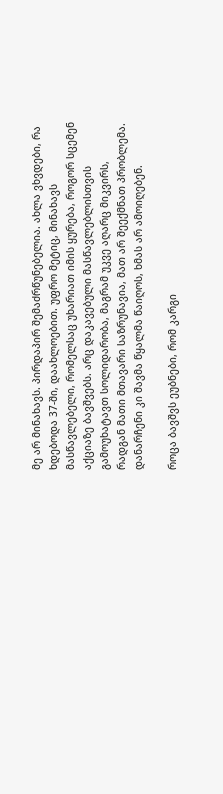მე არ მინახავს. პირდაპირ შემაძრწუნებელია. ახლა ვხვდები, რა ხდებოდა 37-ში, დაახლოებით. უფრო მეტიც, მინახავს მასწავლებელი, რომელსაც უხარიათ იმის ყურება, როგორ სცემენ აქციაზე ბავშვებს. არც დაკავებული მასწავლებლისთვის გამოუხატავთ სოლიდარობა, მაგრამ უკვე აღარც მიკვირს, რადგან მათი მთავარი საზრუნავია, მათ არ შეექმნათ პრობლემა. დანარჩენი კი შავმა წყალმა წაიღოს, ხმას არ ამოიღებენ.

როცა ბავშვს ეუბნები, რომ კარგი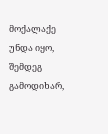მოქალაქე უნდა იყო, შემდეგ გამოდიხარ,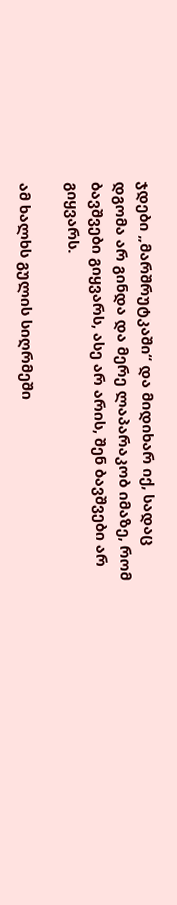ჯდები „მარშრუტკაში“ და მიდიხარ იქ, სადაც დგომა არ გინდა და მერე ლაპარაკობ იმაზე, რომ ბავშვები გიყვარს, ასე არ არის, შენ ბავშვები არ გიყვარს.

ამ ხალხს გულის სიღრმეში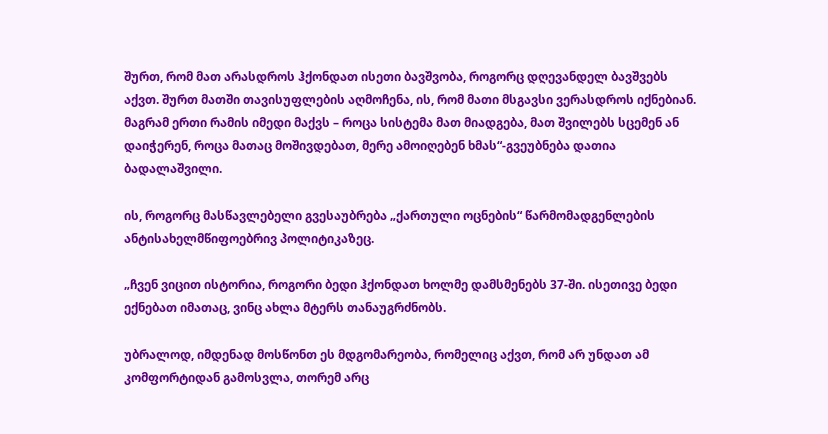შურთ, რომ მათ არასდროს ჰქონდათ ისეთი ბავშვობა, როგორც დღევანდელ ბავშვებს აქვთ. შურთ მათში თავისუფლების აღმოჩენა, ის, რომ მათი მსგავსი ვერასდროს იქნებიან. მაგრამ ერთი რამის იმედი მაქვს – როცა სისტემა მათ მიადგება, მათ შვილებს სცემენ ან დაიჭერენ, როცა მათაც მოშივდებათ, მერე ამოიღებენ ხმას“-გვეუბნება დათია ბადალაშვილი.

ის, როგორც მასწავლებელი გვესაუბრება „ქართული ოცნების“ წარმომადგენლების ანტისახელმწიფოებრივ პოლიტიკაზეც.

„ჩვენ ვიცით ისტორია, როგორი ბედი ჰქონდათ ხოლმე დამსმენებს 37-ში. ისეთივე ბედი ექნებათ იმათაც, ვინც ახლა მტერს თანაუგრძნობს.

უბრალოდ, იმდენად მოსწონთ ეს მდგომარეობა, რომელიც აქვთ, რომ არ უნდათ ამ კომფორტიდან გამოსვლა, თორემ არც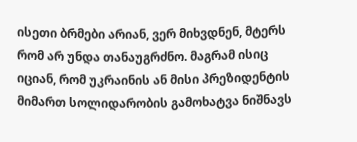ისეთი ბრმები არიან, ვერ მიხვდნენ, მტერს რომ არ უნდა თანაუგრძნო. მაგრამ ისიც იციან, რომ უკრაინის ან მისი პრეზიდენტის მიმართ სოლიდარობის გამოხატვა ნიშნავს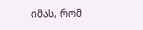იმას, რომ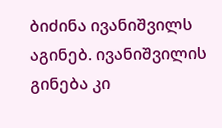ბიძინა ივანიშვილს აგინებ. ივანიშვილის გინება კი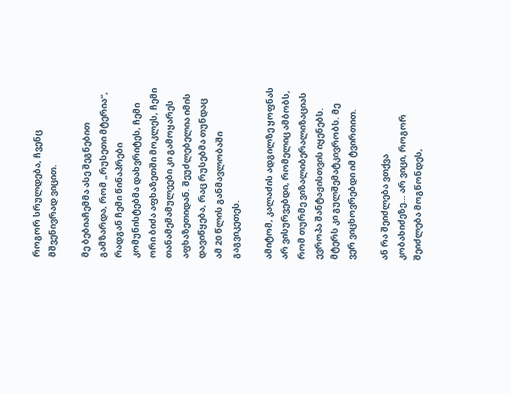როგორ სრულდება, ჩვენც მშვენივრად ვიცით.

მე ბებიაჩემმა ასე შეგნებით გამზარდა, რომ „რუსეთი მტერია“, რადგან ჩემი წინაპრები კომუნისტებმა დახვრიტეს, ჩემი ორი ბიძა აფხაზეთში მოკლეს, ჩემი თანამემამულეები კი გამოყარეს აფხაზეთიდან. შეუძლებელია იმის დავიწყება, რაც რუსებმა თუნდაც ამ 20 წლის განმავლობაში გაგვიკეთეს.

ამიტომ, კალაძის ადგილზე ყოფნას არ ვისურვებდი, რომელიც ამბობს, რომ თურმე ვიზალიბერალიზაციას ევროპა შანტაჟისთვის იყენებს. მტერს კი გულშემატკივრობს. მე ვერ ვიცხოვრებდი იმ ტვირთით.

ან რა შეიძლება ვთქვა კობახიძეზე… არ ვიცი, როგორ შეიძლება მოგწონდეს,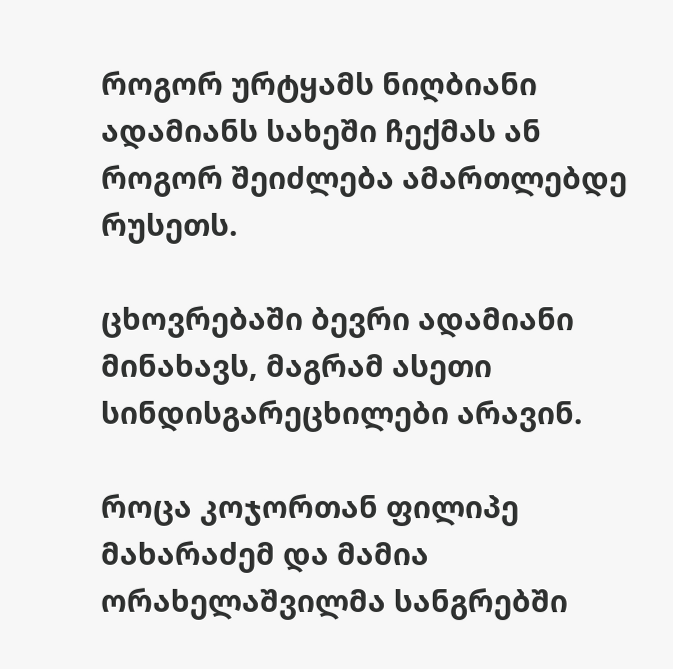როგორ ურტყამს ნიღბიანი ადამიანს სახეში ჩექმას ან როგორ შეიძლება ამართლებდე რუსეთს.

ცხოვრებაში ბევრი ადამიანი მინახავს, მაგრამ ასეთი სინდისგარეცხილები არავინ.

როცა კოჯორთან ფილიპე მახარაძემ და მამია ორახელაშვილმა სანგრებში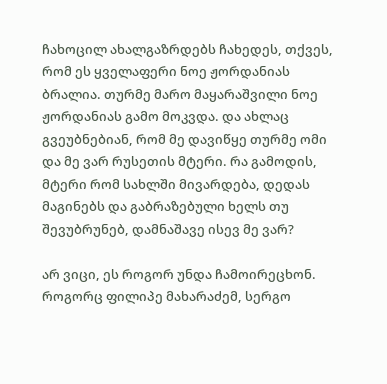ჩახოცილ ახალგაზრდებს ჩახედეს, თქვეს, რომ ეს ყველაფერი ნოე ჟორდანიას ბრალია. თურმე მარო მაყარაშვილი ნოე ჟორდანიას გამო მოკვდა. და ახლაც გვეუბნებიან, რომ მე დავიწყე თურმე ომი და მე ვარ რუსეთის მტერი. რა გამოდის, მტერი რომ სახლში მივარდება, დედას მაგინებს და გაბრაზებული ხელს თუ შევუბრუნებ, დამნაშავე ისევ მე ვარ?

არ ვიცი, ეს როგორ უნდა ჩამოირეცხონ. როგორც ფილიპე მახარაძემ, სერგო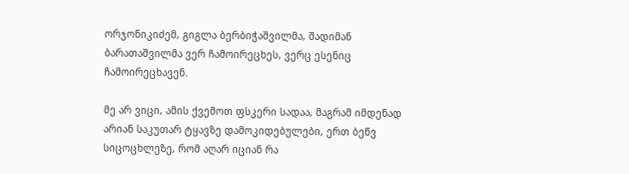ორჯონიკიძემ, გიგლა ბერბიჭაშვილმა, შადიმან ბარათაშვილმა ვერ ჩამოირეცხეს, ვერც ესენიც ჩამოირეცხავენ.

მე არ ვიცი, ამის ქვემოთ ფსკერი სადაა, მაგრამ იმდენად არიან საკუთარ ტყავზე დამოკიდებულები, ერთ ბეწვ სიცოცხლეზე, რომ აღარ იციან რა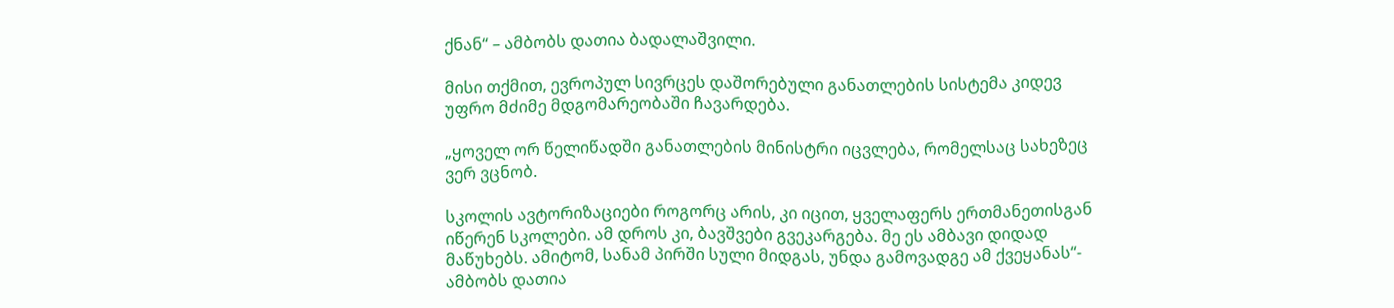ქნან“ – ამბობს დათია ბადალაშვილი.

მისი თქმით, ევროპულ სივრცეს დაშორებული განათლების სისტემა კიდევ უფრო მძიმე მდგომარეობაში ჩავარდება.

„ყოველ ორ წელიწადში განათლების მინისტრი იცვლება, რომელსაც სახეზეც ვერ ვცნობ.

სკოლის ავტორიზაციები როგორც არის, კი იცით, ყველაფერს ერთმანეთისგან იწერენ სკოლები. ამ დროს კი, ბავშვები გვეკარგება. მე ეს ამბავი დიდად მაწუხებს. ამიტომ, სანამ პირში სული მიდგას, უნდა გამოვადგე ამ ქვეყანას“- ამბობს დათია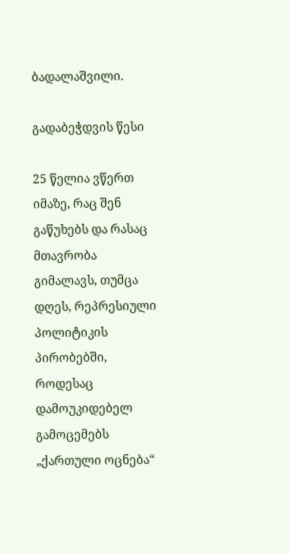ბადალაშვილი.

გადაბეჭდვის წესი

25 წელია ვწერთ იმაზე, რაც შენ გაწუხებს და რასაც მთავრობა გიმალავს, თუმცა დღეს, რეპრესიული პოლიტიკის პირობებში, როდესაც დამოუკიდებელ გამოცემებს „ქართული ოცნება“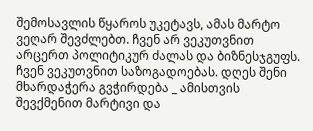შემოსავლის წყაროს უკეტავს, ამას მარტო ვეღარ შევძლებთ. ჩვენ არ ვეკუთვნით არცერთ პოლიტიკურ ძალას და ბიზნესჯგუფს. ჩვენ ვეკუთვნით საზოგადოებას. დღეს შენი მხარდაჭერა გვჭირდება _ ამისთვის შევქმენით მარტივი და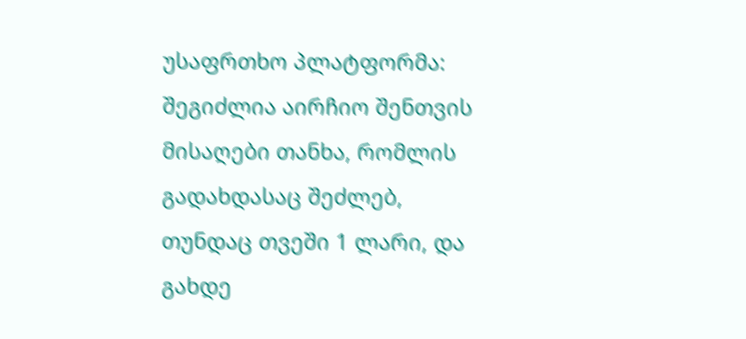უსაფრთხო პლატფორმა: შეგიძლია აირჩიო შენთვის მისაღები თანხა, რომლის გადახდასაც შეძლებ, თუნდაც თვეში 1 ლარი, და გახდე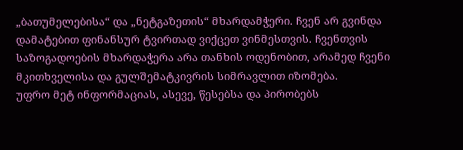„ბათუმელებისა“ და „ნეტგაზეთის“ მხარდამჭერი. ჩვენ არ გვინდა დამატებით ფინანსურ ტვირთად ვიქცეთ ვინმესთვის. ჩვენთვის საზოგადოების მხარდაჭერა არა თანხის ოდენობით, არამედ ჩვენი მკითხველისა და გულშემატკივრის სიმრავლით იზომება.
უფრო მეტ ინფორმაციას, ასევე, წესებსა და პირობებს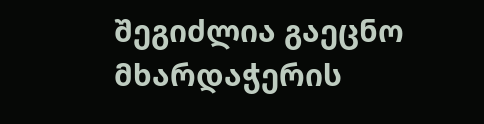შეგიძლია გაეცნო მხარდაჭერის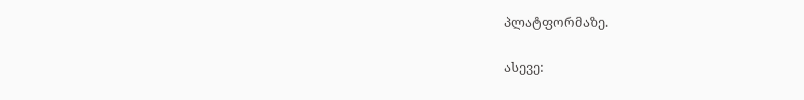პლატფორმაზე.

ასევე: